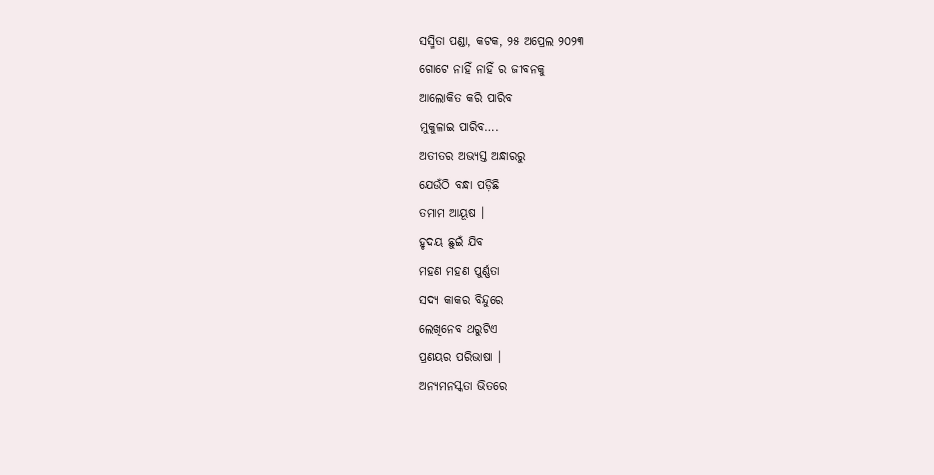ସସ୍ମିତା ପଣ୍ଡା, କଟକ, ୨୫ ଅପ୍ରେଲ ୨୦୨୩
ଗୋଟେ ନାହିଁ ନାହିଁ ର ଜୀବନକୁ
ଆଲୋକିତ କରି ପାରିବ
ମୁକୁଳାଇ ପାରିବ….
ଅତୀତର ଅଭ୍ୟସ୍ତ ଅନ୍ଧାରରୁ
ଯେଉଁଠି ବନ୍ଧା ପଡ଼ିଛି
ତମାମ ଆୟୂଷ ।
ହୃଦୟ ଛୁଇଁ ଯିବ
ମହଣ ମହଣ ପୁର୍ଣ୍ଣତା
ସଦ୍ୟ କାକର ବିନ୍ଦୁରେ
ଲେଖିନେବ ଥରୁଟିଏ
ପ୍ରଣୟର ପରିଭାଷା ।
ଅନ୍ୟମନସ୍କତା ଭିତରେ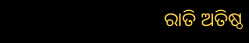ରାତି ଅତିଷ୍ଠ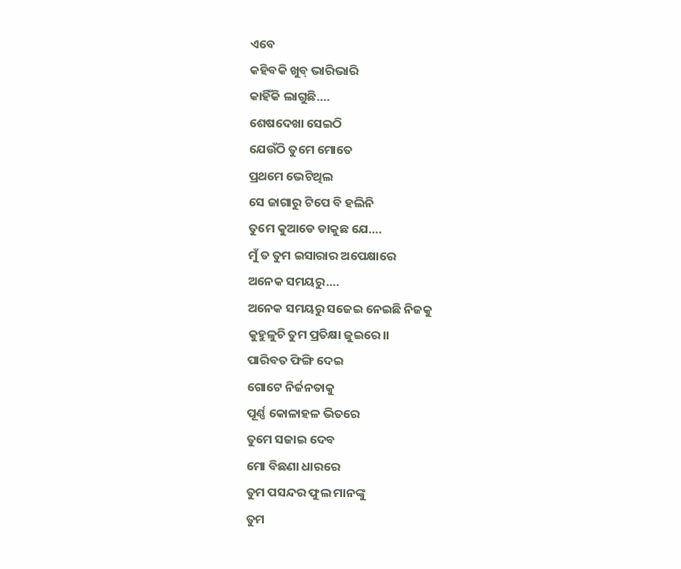ଏବେ
କହିବକି ଖୁବ୍ ଭାରିଭାରି
କାହିଁକି ଲାଗୁଛି….
ଶେଷଦେଖା ସେଇଠି
ଯେଉଁଠି ତୁମେ ମୋତେ
ପ୍ରଥମେ ଭେଟିଥିଲ
ସେ ଜାଗାରୁ ଟିପେ ବି ହଲିନି
ତୁମେ କୁଆଡେ ଡାକୁଛ ଯେ….
ମୁଁ ତ ତୁମ ଇସାରାର ଅପେକ୍ଷାରେ
ଅନେକ ସମୟରୁ….
ଅନେକ ସମୟରୁ ସଜେଇ ନେଇଛି ନିଜକୁ
କୁହୁଳୁଚି ତୁମ ପ୍ରତିକ୍ଷା ଜୁଇରେ।।
ପାରିବତ ଫିଙ୍ଗି ଦେଇ
ଗୋଟେ ନିର୍ଜନତାକୁ
ପୂର୍ଣ୍ଣ କୋଳାହଳ ଭିତରେ
ତୁମେ ସଜାଇ ଦେବ
ମୋ ବିଛଣା ଧାରରେ
ତୁମ ପସନ୍ଦର ଫୁଲ ମାନଙ୍କୁ
ତୁମ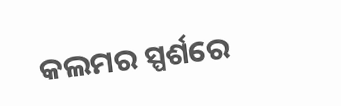କଲମର ସ୍ପର୍ଶରେ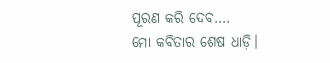ପୂରଣ କରି ଦେବ….
ମୋ କବିତାର ଶେଷ ଧାଡ଼ି।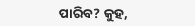ପାରିବ? କୁହ,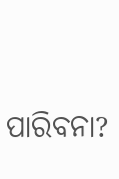ପାରିବନା?